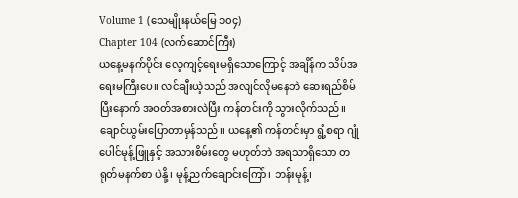Volume 1 (သေမျိုးနယ်မြေ ၁၀၄)
Chapter 104 (လက်ဆောင်ကြီး)
ယနေ့မနက်ပိုင်း လေ့ကျင့်ရေးမရှိသောကြောင့် အချိန်က သိပ်အရေးမကြီးပေ။ လင်ချီးယဲ့သည် အလျင်လိုမနေဘဲ ဆေးရည်စိမ်ပြီးနောက် အဝတ်အစားလဲပြီး ကန်တင်းကို သွားလိုက်သည်။
ချောင်ယွမ်းပြောတာမှန်သည်။ ယနေ့၏ ကန်တင်းမှာ ရွံ့စရာ ဂျုံပေါင်မုန့်ဖြူနှင့် အသားစိမ်းတွေ မဟုတ်ဘဲ အရသာရှိသော တရုတ်မနက်စာ ပဲနို့၊ မုန့်ညက်ချောင်းကြော်၊ ဘန်းမုန့်၊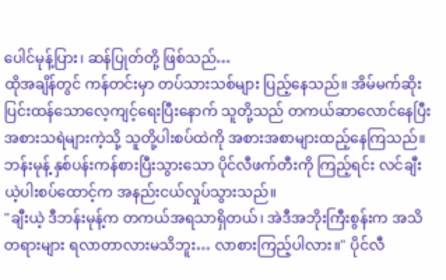ပေါင်မုန့်ပြား၊ ဆန်ပြုတ်တို့ ဖြစ်သည်…
ထိုအချိန်တွင် ကန်တင်းမှာ တပ်သားသစ်များ ပြည့်နေသည်။ အိမ်မက်ဆိုး ပြင်းထန်သောလေ့ကျင့်ရေးပြီးနောက် သူတို့သည် တကယ်ဆာလောင်နေပြီး အစားသရဲများကဲ့သို့ သူတို့ပါးစပ်ထဲကို အစားအစာများထည့်နေကြသည်။
ဘန်းမုန့် နှစ်ပန်းကန်စားပြီးသွားသော ပိုင်လီဖက်တီးကို ကြည့်ရင်း လင်ချီးယဲ့ပါးစပ်ထောင့်က အနည်းငယ်လှုပ်သွားသည်။
"ချီးယဲ့ ဒီဘန်းမုန့်က တကယ်အရသာရှိတယ်၊ အဲဒီအဘိုးကြီးစွန်းက အသိတရားများ ရလာတာလားမသိဘူး… လာစားကြည့်ပါလား။" ပိုင်လီ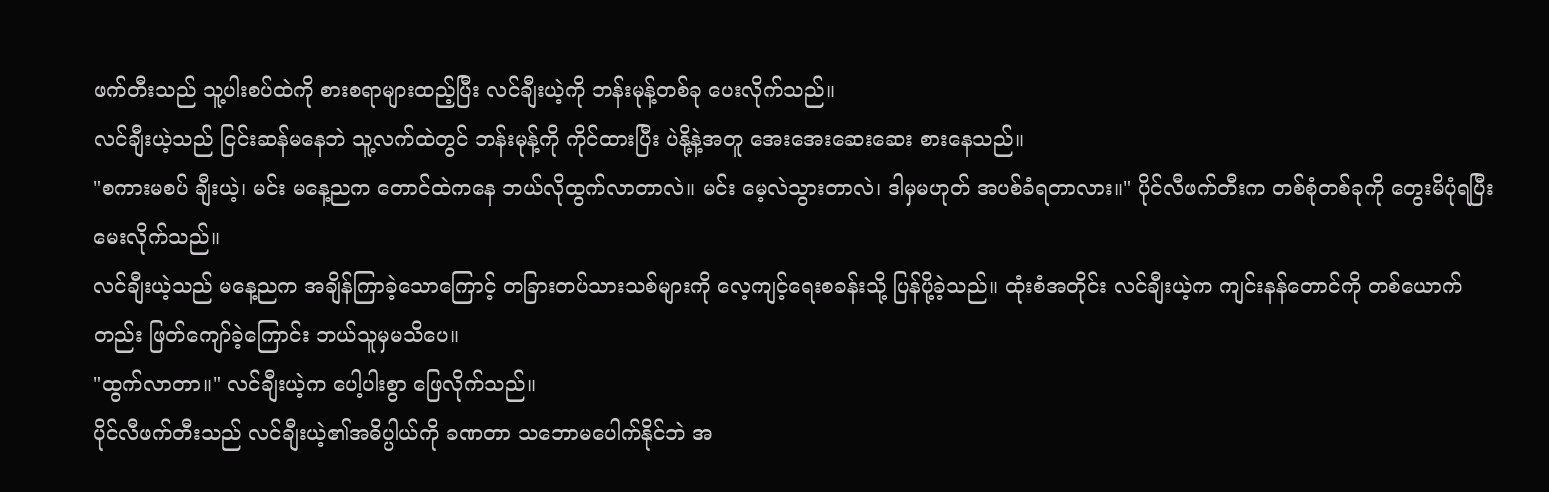ဖက်တီးသည် သူ့ပါးစပ်ထဲကို စားစရာများထည့်ပြီး လင်ချီးယဲ့ကို ဘန်းမုန့်တစ်ခု ပေးလိုက်သည်။
လင်ချီးယဲ့သည် ငြင်းဆန်မနေဘဲ သူ့လက်ထဲတွင် ဘန်းမုန့်ကို ကိုင်ထားပြီး ပဲနို့နဲ့အတူ အေးအေးဆေးဆေး စားနေသည်။
"စကားမစပ် ချီးယဲ့၊ မင်း မနေ့ညက တောင်ထဲကနေ ဘယ်လိုထွက်လာတာလဲ။ မင်း မေ့လဲသွားတာလဲ၊ ဒါမှမဟုတ် အပစ်ခံရတာလား။" ပိုင်လီဖက်တီးက တစ်စုံတစ်ခုကို တွေးမိပုံရပြီး မေးလိုက်သည်။
လင်ချီးယဲ့သည် မနေ့ညက အချိန်ကြာခဲ့သောကြောင့် တခြားတပ်သားသစ်များကို လေ့ကျင့်ရေးစခန်းသို့ ပြန်ပို့ခဲ့သည်။ ထုံးစံအတိုင်း လင်ချီးယဲ့က ကျင်းနန်တောင်ကို တစ်ယောက်တည်း ဖြတ်ကျော်ခဲ့ကြောင်း ဘယ်သူမှမသိပေ။
"ထွက်လာတာ။" လင်ချီးယဲ့က ပေါ့ပါးစွာ ဖြေလိုက်သည်။
ပိုင်လီဖက်တီးသည် လင်ချီးယဲ့၏အဓိပ္ပါယ်ကို ခဏတာ သဘောမပေါက်နိုင်ဘဲ အ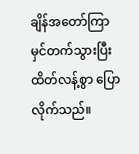ချိန်အတော်ကြာ မှင်တက်သွားပြီး ထိတ်လန့်စွာ ပြောလိုက်သည်။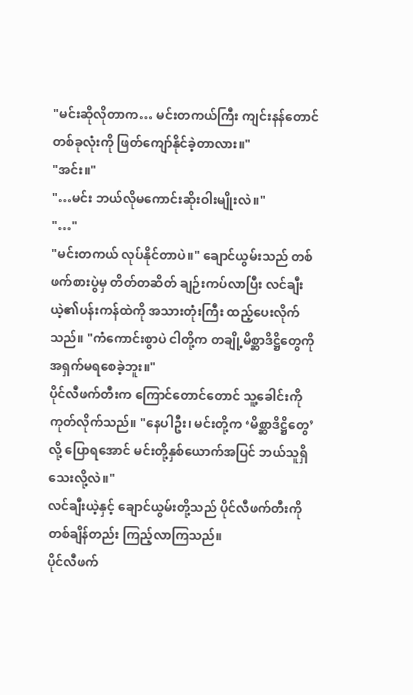"မင်းဆိုလိုတာက… မင်းတကယ်ကြီး ကျင်းနန်တောင်တစ်ခုလုံးကို ဖြတ်ကျော်နိုင်ခဲ့တာလား။"
"အင်း။"
"…မင်း ဘယ်လိုမကောင်းဆိုးဝါးမျိုးလဲ။"
"…"
"မင်းတကယ် လုပ်နိုင်တာပဲ။" ချောင်ယွမ်းသည် တစ်ဖက်စားပွဲမှ တိတ်တဆိတ် ချဉ်းကပ်လာပြီး လင်ချီးယဲ့၏ပန်းကန်ထဲကို အသားတုံးကြီး ထည့်ပေးလိုက်သည်။ "ကံကောင်းစွာပဲ ငါတို့က တချို့မိစ္ဆာဒိဋ္ဌိတွေကို အရှက်မရစေခဲ့ဘူး။"
ပိုင်လီဖက်တီးက ကြောင်တောင်တောင် သူ့ခေါင်းကိုကုတ်လိုက်သည်။ "နေပါဦး၊ မင်းတို့က ‘မိစ္ဆာဒိဋ္ဌိတွေ’လို့ ပြောရအောင် မင်းတို့နှစ်ယောက်အပြင် ဘယ်သူရှိသေးလို့လဲ။"
လင်ချီးယဲ့နှင့် ချောင်ယွမ်းတို့သည် ပိုင်လီဖက်တီးကို တစ်ချိန်တည်း ကြည့်လာကြသည်။
ပိုင်လီဖက်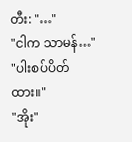တီး: "…"
"ငါက သာမန်…"
"ပါးစပ်ပိတ်ထား။"
"အိုး"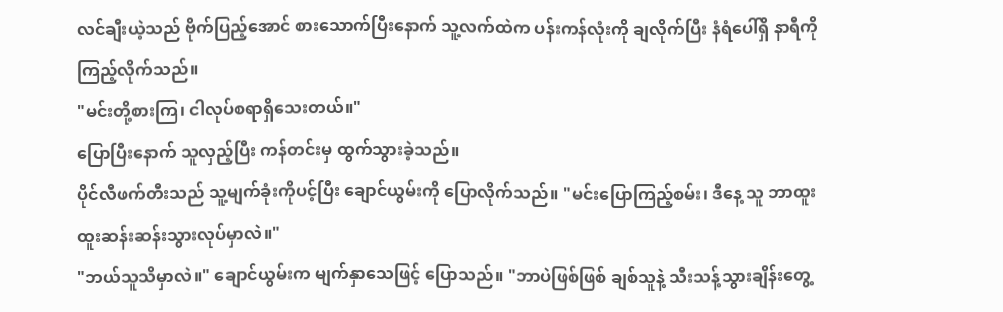လင်ချီးယဲ့သည် ဗိုက်ပြည့်အောင် စားသောက်ပြီးနောက် သူ့လက်ထဲက ပန်းကန်လုံးကို ချလိုက်ပြီး နံရံပေါ်ရှိ နာရီကို ကြည့်လိုက်သည်။
"မင်းတို့စားကြ၊ ငါလုပ်စရာရှိသေးတယ်။"
ပြောပြီးနောက် သူလှည့်ပြီး ကန်တင်းမှ ထွက်သွားခဲ့သည်။
ပိုင်လီဖက်တီးသည် သူ့မျက်ခုံးကိုပင့်ပြီး ချောင်ယွမ်းကို ပြောလိုက်သည်။ "မင်းပြောကြည့်စမ်း၊ ဒီနေ့ သူ ဘာထူးထူးဆန်းဆန်းသွားလုပ်မှာလဲ။"
"ဘယ်သူသိမှာလဲ။" ချောင်ယွမ်းက မျက်နှာသေဖြင့် ပြောသည်။ "ဘာပဲဖြစ်ဖြစ် ချစ်သူနဲ့ သီးသန့်သွားချိန်းတွေ့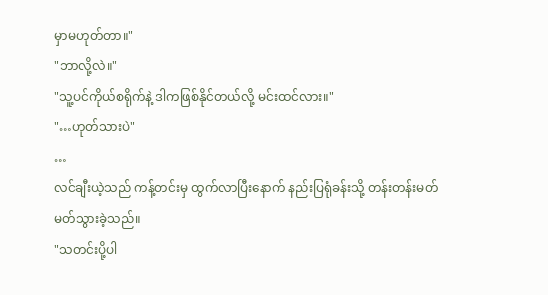မှာမဟုတ်တာ။"
"ဘာလို့လဲ။"
"သူ့ပင်ကိုယ်စရိုက်နဲ့ ဒါကဖြစ်နိုင်တယ်လို့ မင်းထင်လား။"
"…ဟုတ်သားပဲ"
…
လင်ချီးယဲ့သည် ကန့်တင်းမှ ထွက်လာပြီးနောက် နည်းပြရုံခန်းသို့ တန်းတန်းမတ်မတ်သွားခဲ့သည်။
"သတင်းပို့ပါ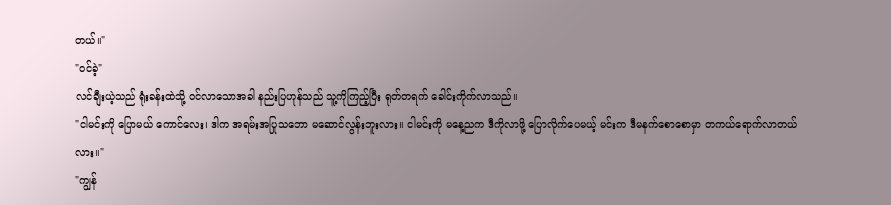တယ်။"
"ဝင်ခဲ့"
လင်ချီးယဲ့သည် ရုံးခန်းထဲသို့ ဝင်လာသောအခါ နည်းပြဟုန်သည် သူ့ကိုကြည့်ပြီး ရုတ်တရက် ခေါင်းကိုက်လာသည်။
"ငါမင်းကို ပြောမယ် ကောင်လေး၊ ဒါက အရမ်းအပြုသဘော မဆောင်လွန်းဘူးလား။ ငါမင်းကို မနေ့ညက ဒီကိုလာဖို့ ပြောလိုက်ပေမယ့် မင်းက ဒီမနက်စောစောမှာ တကယ်ရောက်လာတယ်လား။"
"ကျွန်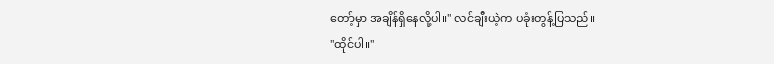တော့်မှာ အချိန်ရှိနေလို့ပါ။" လင်ချီးယဲ့က ပခုံးတွန့်ပြသည်။
"ထိုင်ပါ။"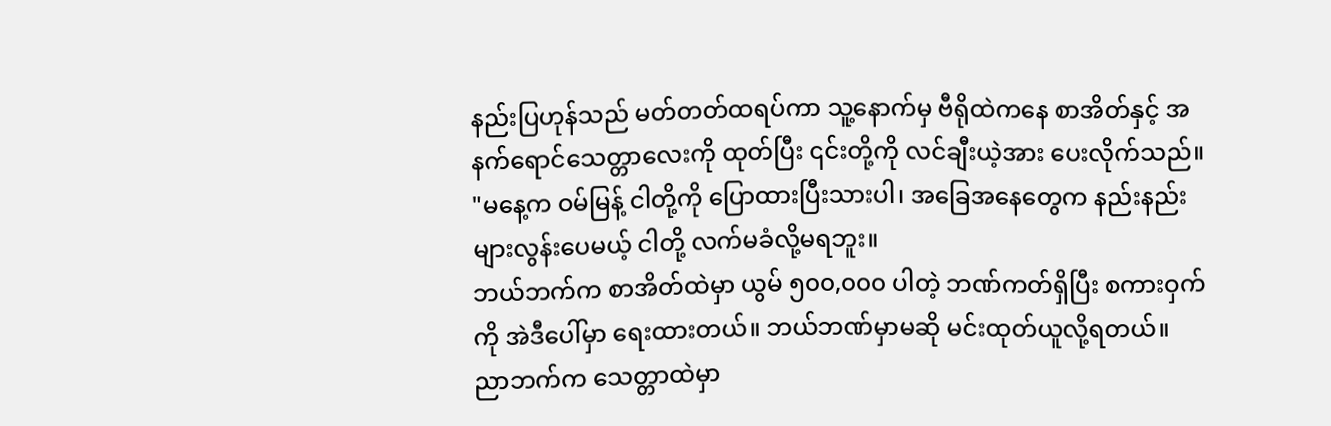နည်းပြဟုန်သည် မတ်တတ်ထရပ်ကာ သူ့နောက်မှ ဗီရိုထဲကနေ စာအိတ်နှင့် အနက်ရောင်သေတ္တာလေးကို ထုတ်ပြီး ၎င်းတို့ကို လင်ချီးယဲ့အား ပေးလိုက်သည်။
"မနေ့က ဝမ်မြန့် ငါတို့ကို ပြောထားပြီးသားပါ၊ အခြေအနေတွေက နည်းနည်းများလွန်းပေမယ့် ငါတို့ လက်မခံလို့မရဘူး။
ဘယ်ဘက်က စာအိတ်ထဲမှာ ယွမ် ၅၀၀,၀၀၀ ပါတဲ့ ဘဏ်ကတ်ရှိပြီး စကားဝှက်ကို အဲဒီပေါ်မှာ ရေးထားတယ်။ ဘယ်ဘဏ်မှာမဆို မင်းထုတ်ယူလို့ရတယ်။
ညာဘက်က သေတ္တာထဲမှာ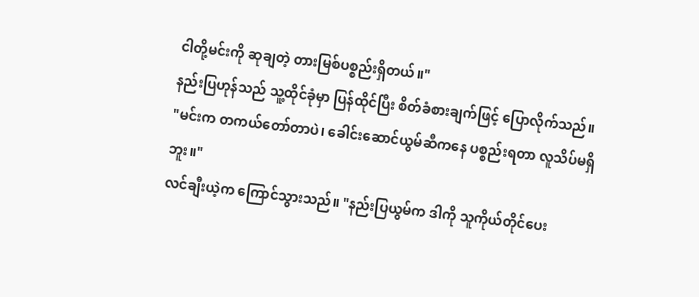ငါတို့မင်းကို ဆုချတဲ့ တားမြစ်ပစ္စည်းရှိတယ်။"
နည်းပြဟုန်သည် သူ့ထိုင်ခုံမှာ ပြန်ထိုင်ပြီး စိတ်ခံစားချက်ဖြင့် ပြောလိုက်သည်။
"မင်းက တကယ်တော်တာပဲ၊ ခေါင်းဆောင်ယွမ်ဆီကနေ ပစ္စည်းရတာ လူသိပ်မရှိဘူး။"
လင်ချီးယဲ့က ကြောင်သွားသည်။ "နည်းပြယွမ်က ဒါကို သူကိုယ်တိုင်ပေး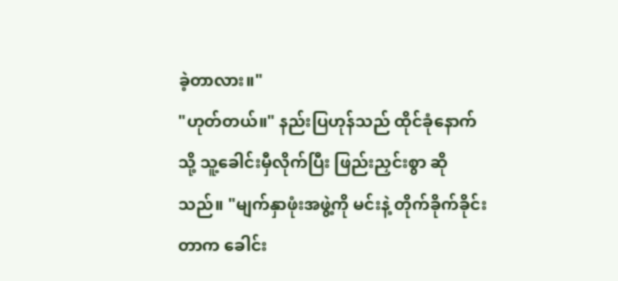ခဲ့တာလား။"
"ဟုတ်တယ်။" နည်းပြဟုန်သည် ထိုင်ခုံနောက်သို့ သူ့ခေါင်းမှီလိုက်ပြီး ဖြည်းညှင်းစွာ ဆိုသည်။ "မျက်နှာဖုံးအဖွဲ့ကို မင်းနဲ့ တိုက်ခိုက်ခိုင်းတာက ခေါင်း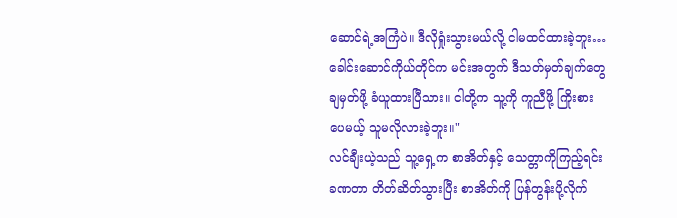ဆောင်ရဲ့အကြံပဲ။ ဒီလိုရှုံးသွားမယ်လို့ ငါမထင်ထားခဲ့ဘူး… ခေါင်းဆောင်ကိုယ်တိုင်က မင်းအတွက် ဒီသတ်မှတ်ချက်တွေ ချမှတ်ဖို့ ခံယူထားပြီသား။ ငါတို့က သူ့ကို ကူညီဖို့ ကြိုးစားပေမယ့် သူမလိုလားခဲ့ဘူး။"
လင်ချီးယဲ့သည် သူ့ရှေ့က စာအိတ်နှင့် သေတ္တာကိုကြည့်ရင်း ခဏတာ တိတ်ဆိတ်သွားပြီး စာအိတ်ကို ပြန်တွန်းပို့လိုက်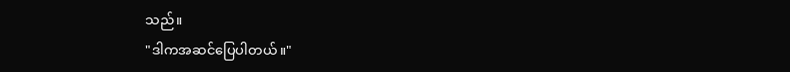သည်။
"ဒါကအဆင်ပြေပါတယ်။"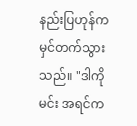နည်းပြဟုန်က မှင်တက်သွားသည်။ "ဒါကို မင်း အရင်က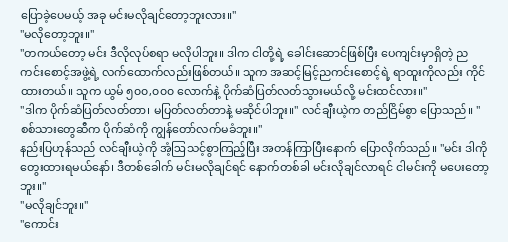ပြောခဲ့ပေမယ့် အခု မင်းမလိုချင်တော့ဘူးလား။"
"မလိုတော့ဘူး။"
"တကယ်တော့ မင်း ဒီလိုလုပ်စရာ မလိုပါဘူး။ ဒါက ငါတို့ရဲ့ ခေါင်းဆောင်ဖြစ်ပြီး ပေကျင်းမှာရှိတဲ့ ညကင်းစောင့်အဖွဲ့ရဲ့ လက်ထောက်လည်းဖြစ်တယ်။ သူက အဆင့်မြင့်ညကင်းစောင့်ရဲ့ ရာထူးကိုလည်း ကိုင်ထားတယ်။ သူက ယွမ် ၅၀၀,၀၀၀ လောက်နဲ့ ပိုက်ဆံပြတ်လတ်သွားမယ်လို့ မင်းထင်လား။"
"ဒါက ပိုက်ဆံပြတ်လတ်တာ၊ မပြတ်လတ်တာနဲ့ မဆိုင်ပါဘူး။" လင်ချီးယဲ့က တည်ငြိမ်စွာ ပြောသည်။ "စစ်သားတွေဆီက ပိုက်ဆံကို ကျွန်တော်လက်မခံဘူး။"
နည်းပြဟုန်သည် လင်ချီးယဲ့ကို အံ့ဩသင့်စွာကြည့်ပြီး အတန်ကြာပြီးနောက် ပြောလိုက်သည်။ "မင်း ဒါကိုတွေးထားရမယ်နော်၊ ဒီတစ်ခေါက် မင်းမလိုချင်ရင် နောက်တစ်ခါ မင်းလိုချင်လာရင် ငါမင်းကို မပေးတော့ဘူး။"
"မလိုချင်ဘူး။"
"ကောင်း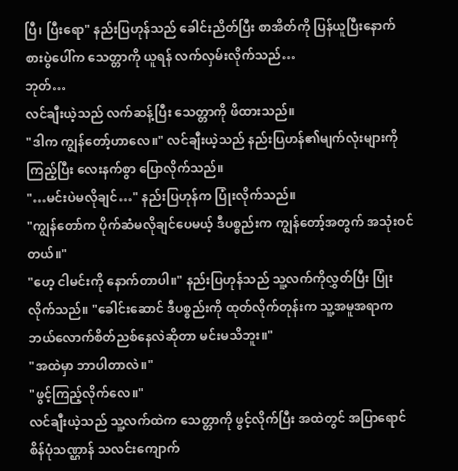ပြီ၊ ပြီးရော" နည်းပြဟုန်သည် ခေါင်းညိတ်ပြီး စာအိတ်ကို ပြန်ယူပြီးနောက် စားပွဲပေါ်က သေတ္တာကို ယူရန် လက်လှမ်းလိုက်သည်…
ဘုတ်…
လင်ချီးယဲ့သည် လက်ဆန့်ပြီး သေတ္တာကို ဖိထားသည်။
"ဒါက ကျွန်တော့်ဟာလေ။" လင်ချီးယဲ့သည် နည်းပြဟန်၏မျက်လုံးများကို ကြည့်ပြီး လေးနက်စွာ ပြောလိုက်သည်။
"…မင်းပဲမလိုချင်…" နည်းပြဟုန်က ပြုံးလိုက်သည်။
"ကျွန်တော်က ပိုက်ဆံမလိုချင်ပေမယ့် ဒီပစ္စည်းက ကျွန်တော့်အတွက် အသုံးဝင်တယ်။"
"ဟေ့ ငါမင်းကို နောက်တာပါ။" နည်းပြဟုန်သည် သူ့လက်ကိုလွှတ်ပြီး ပြုံးလိုက်သည်။ "ခေါင်းဆောင် ဒီပစ္စည်းကို ထုတ်လိုက်တုန်းက သူ့အမူအရာက ဘယ်လောက်စိတ်ညစ်နေလဲဆိုတာ မင်းမသိဘူး။"
"အထဲမှာ ဘာပါတာလဲ။"
"ဖွင့်ကြည့်လိုက်လေ။"
လင်ချီးယဲ့သည် သူ့လက်ထဲက သေတ္တာကို ဖွင့်လိုက်ပြီး အထဲတွင် အပြာရောင်စိန်ပုံသဏ္ဌာန် သလင်းကျောက်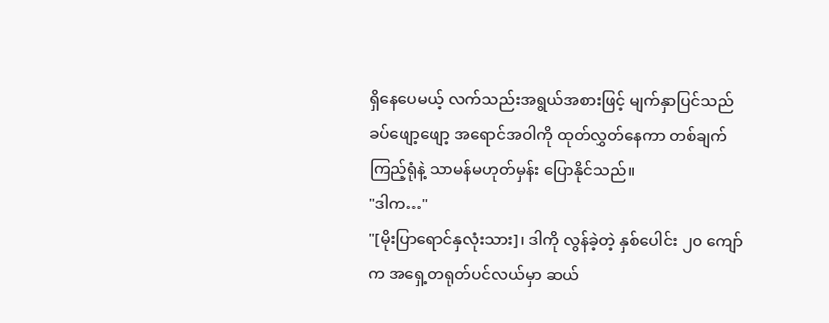ရှိနေပေမယ့် လက်သည်းအရွယ်အစားဖြင့် မျက်နှာပြင်သည် ခပ်ဖျော့ဖျော့ အရောင်အဝါကို ထုတ်လွှတ်နေကာ တစ်ချက်ကြည့်ရုံနဲ့ သာမန်မဟုတ်မှန်း ပြောနိုင်သည်။
"ဒါက…"
"[မိုးပြာရောင်နှလုံးသား]၊ ဒါကို လွန်ခဲ့တဲ့ နှစ်ပေါင်း ၂၀ ကျော်က အရှေ့တရုတ်ပင်လယ်မှာ ဆယ်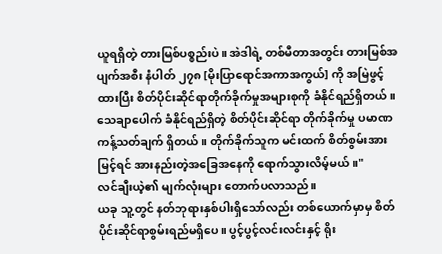ယူရရှိတဲ့ တားမြစ်ပစ္စည်းပဲ။ အဲဒါရဲ့ တစ်မီတာအတွင်း တားမြစ်အပျက်အစီး နံပါတ် ၂၇၈ [မိုးပြာရောင်အကာအကွယ်] ကို အမြဲဖွင့်ထားပြီး စိတ်ပိုင်းဆိုင်ရာတိုက်ခိုက်မှုအများစုကို ခံနိုင်ရည်ရှိတယ်။
သေချာပေါက် ခံနိုင်ရည်ရှိတဲ့ စိတ်ပိုင်းဆိုင်ရာ တိုက်ခိုက်မှု ပမာဏ ကန့်သတ်ချက် ရှိတယ်။ တိုက်ခိုက်သူက မင်းထက် စိတ်စွမ်းအားမြင့်ရင် အားနည်းတဲ့အခြေအနေကို ရောက်သွားလိမ့်မယ်။"
လင်ချီးယဲ့၏ မျက်လုံးများ တောက်ပလာသည်။
ယခု သူ့တွင် နတ်ဘုရားနှစ်ပါးရှိသော်လည်း တစ်ယောက်မှာမှ စိတ်ပိုင်းဆိုင်ရာစွမ်းရည်မရှိပေ။ ပွင့်ပွင့်လင်းလင်းနှင့် ရိုး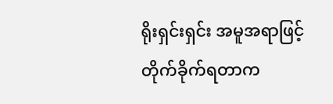ရိုးရှင်းရှင်း အမူအရာဖြင့် တိုက်ခိုက်ရတာက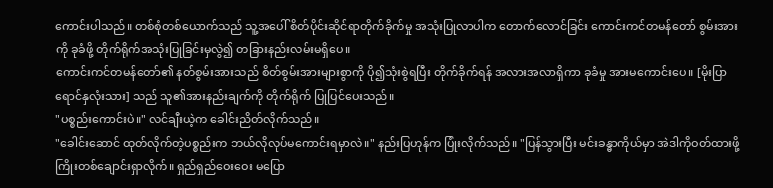ကောင်းပါသည်။ တစ်စုံတစ်ယောက်သည် သူ့အပေါ် စိတ်ပိုင်းဆိုင်ရာတိုက်ခိုက်မှု အသုံးပြုလာပါက တောက်လောင်ခြင်း ကောင်းကင်တမန်တော် စွမ်းအားကို ခုခံဖို့ တိုက်ရိုက်အသုံးပြုခြင်းမှလွဲ၍ တခြားနည်းလမ်းမရှိပေ။
ကောင်းကင်တမန်တော်၏ နတ်စွမ်းအားသည် စိတ်စွမ်းအားများစွာကို ပို၍သုံးစွဲရပြီး တိုက်ခိုက်ရန် အလားအလာရှိကာ ခုခံမှု အားမကောင်းပေ။ [မိုးပြာရောင်နှလုံးသား] သည် သူ၏အားနည်းချက်ကို တိုက်ရိုက် ပြုပြင်ပေးသည်။
"ပစ္စည်းကောင်းပဲ။" လင်ချီးယဲ့က ခေါင်းညိတ်လိုက်သည်။
"ခေါင်းဆောင် ထုတ်လိုက်တဲ့ပစ္စည်းက ဘယ်လိုလုပ်မကောင်းရမှာလဲ။" နည်းပြဟုန်က ပြုံးလိုက်သည်။ "ပြန်သွားပြီး မင်းခန္ဓာကိုယ်မှာ အဲဒါကိုဝတ်ထားဖို့ ကြိုးတစ်ချောင်းရှာလိုက်။ ရှည်ရှည်ဝေးဝေး မပြော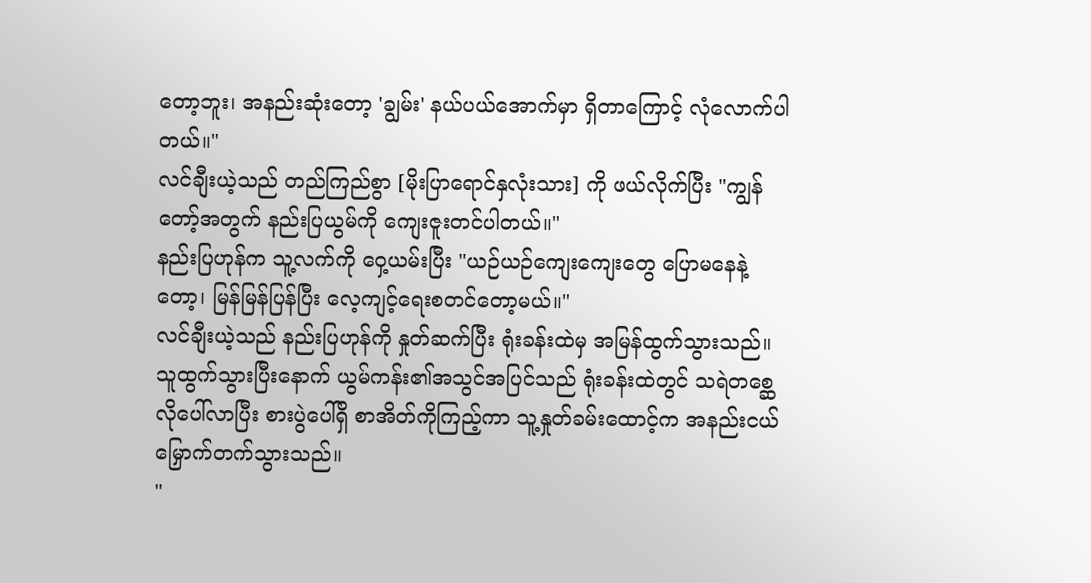တော့ဘူး၊ အနည်းဆုံးတော့ 'ချွမ်း' နယ်ပယ်အောက်မှာ ရှိတာကြောင့် လုံလောက်ပါတယ်။"
လင်ချီးယဲ့သည် တည်ကြည်စွာ [မိုးပြာရောင်နှလုံးသား] ကို ဖယ်လိုက်ပြီး "ကျွန်တော့်အတွက် နည်းပြယွမ်ကို ကျေးဇူးတင်ပါတယ်။"
နည်းပြဟုန်က သူ့လက်ကို ဝှေ့ယမ်းပြီး "ယဉ်ယဉ်ကျေးကျေးတွေ ပြောမနေနဲ့တော့၊ မြန်မြန်ပြန်ပြီး လေ့ကျင့်ရေးစတင်တော့မယ်။"
လင်ချီးယဲ့သည် နည်းပြဟုန်ကို နှုတ်ဆက်ပြီး ရုံးခန်းထဲမှ အမြန်ထွက်သွားသည်။
သူထွက်သွားပြီးနောက် ယွမ်ကန်း၏အသွင်အပြင်သည် ရုံးခန်းထဲတွင် သရဲတစ္ဆေလိုပေါ်လာပြီး စားပွဲပေါ်ရှိ စာအိတ်ကိုကြည့်ကာ သူ့နှုတ်ခမ်းထောင့်က အနည်းငယ်မြှောက်တက်သွားသည်။
"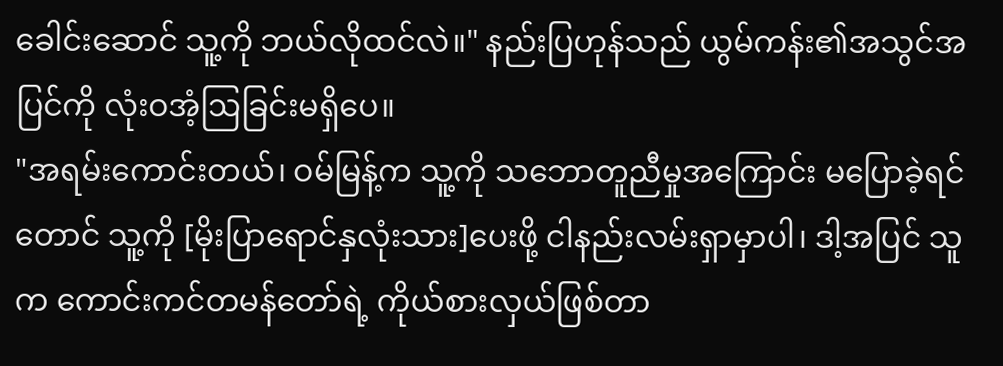ခေါင်းဆောင် သူ့ကို ဘယ်လိုထင်လဲ။" နည်းပြဟုန်သည် ယွမ်ကန်း၏အသွင်အပြင်ကို လုံးဝအံ့ဩခြင်းမရှိပေ။
"အရမ်းကောင်းတယ်၊ ဝမ်မြန့်က သူ့ကို သဘောတူညီမှုအကြောင်း မပြောခဲ့ရင်တောင် သူ့ကို [မိုးပြာရောင်နှလုံးသား]ပေးဖို့ ငါနည်းလမ်းရှာမှာပါ၊ ဒါ့အပြင် သူက ကောင်းကင်တမန်တော်ရဲ့ ကိုယ်စားလှယ်ဖြစ်တာ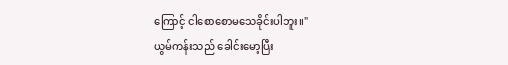ကြောင့် ငါစောစောမသေခိုင်းပါဘူး။"
ယွမ်ကန်းသည် ခေါင်းမော့ပြီး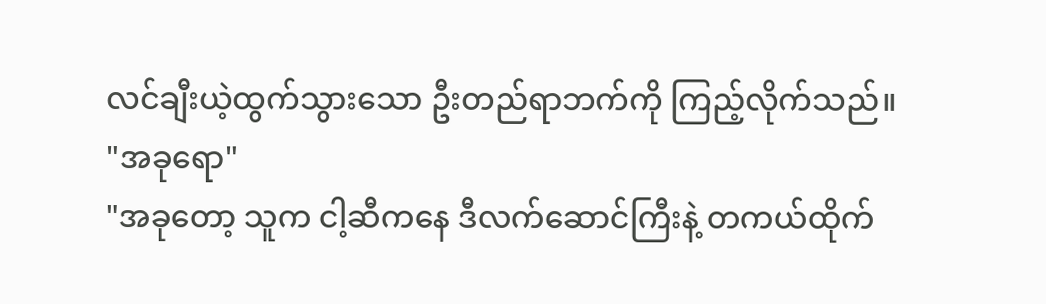လင်ချီးယဲ့ထွက်သွားသော ဦးတည်ရာဘက်ကို ကြည့်လိုက်သည်။
"အခုရော"
"အခုတော့ သူက ငါ့ဆီကနေ ဒီလက်ဆောင်ကြီးနဲ့ တကယ်ထိုက်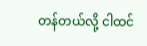တန်တယ်လို့ ငါထင်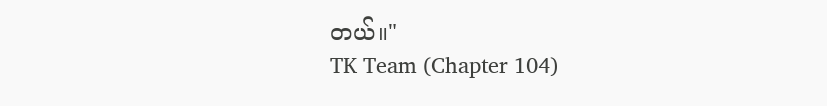တယ်။"
TK Team (Chapter 104)